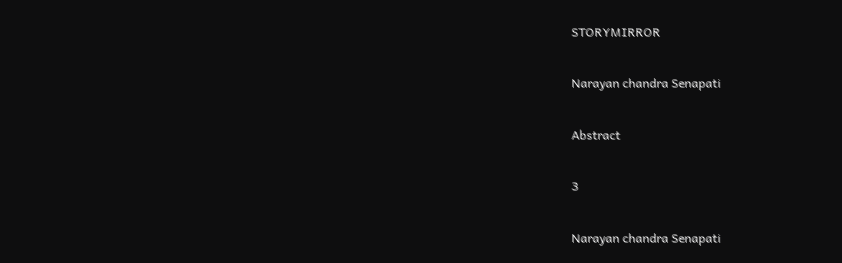STORYMIRROR

Narayan chandra Senapati

Abstract

3

Narayan chandra Senapati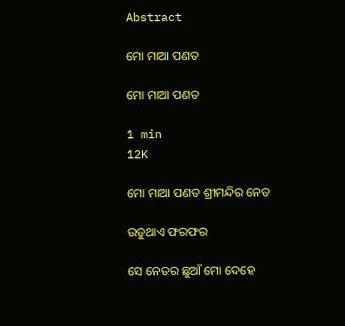Abstract

ମୋ ମାଆ ପଣତ

ମୋ ମାଆ ପଣତ

1 min
12K

ମୋ ମାଆ ପଣତ ଶ୍ରୀମନ୍ଦିର ନେତ

ଉଡୁଥାଏ ଫରଫର

ସେ ନେତର ଛୁଆଁ ମୋ ଦେହେ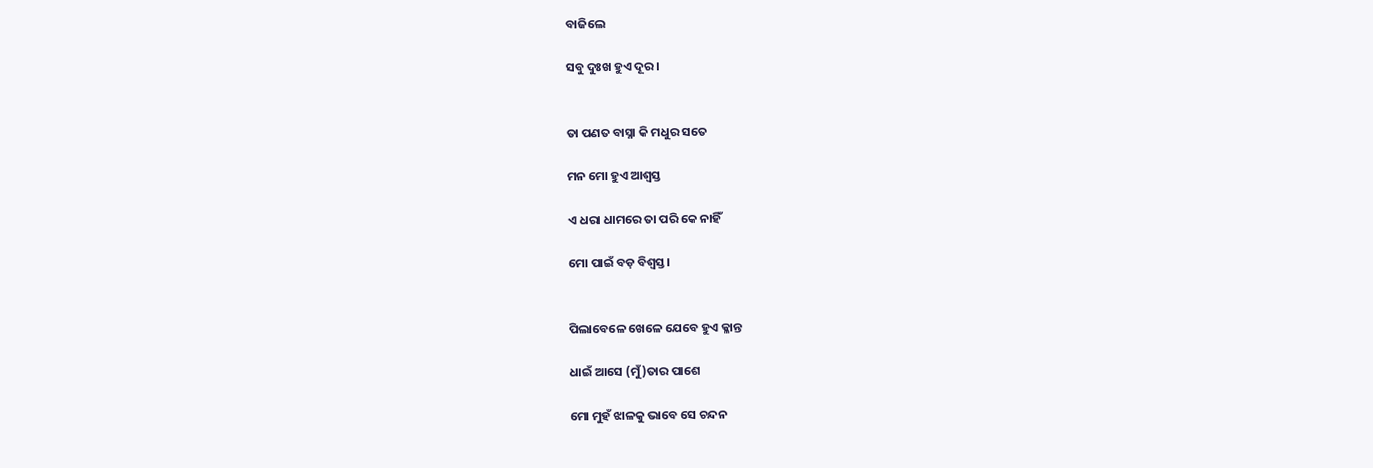ବାଜିଲେ

ସବୁ ଦୁଃଖ ହୁଏ ଦୂର।


ତା ପଣତ ବାସ୍ନା କି ମଧୁର ସତେ

ମନ ମୋ ହୁଏ ଆଶ୍ୱସ୍ତ

ଏ ଧରା ଧାମରେ ତା ପରି କେ ନାହିଁ

ମୋ ପାଇଁ ବଡ଼ ବିଶ୍ୱସ୍ତ।


ପିଲାବେଳେ ଖେଳେ ଯେବେ ହୁଏ କ୍ଳାନ୍ତ

ଧାଇଁ ଆସେ (ମୁଁ)ତାର ପାଶେ

ମୋ ମୁହଁ ଝାଳକୁ ଭାବେ ସେ ଚନ୍ଦନ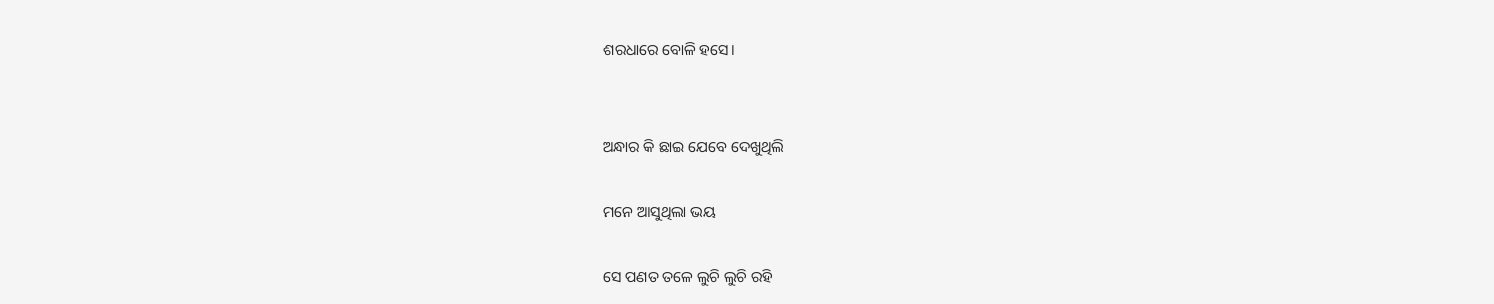ଶରଧାରେ ବୋଳି ହସେ।


ଅନ୍ଧାର କି ଛାଇ ଯେବେ ଦେଖୁଥିଲି

ମନେ ଆସୁଥିଲା ଭୟ

ସେ ପଣତ ତଳେ ଲୁଚି ଲୁଚି ରହି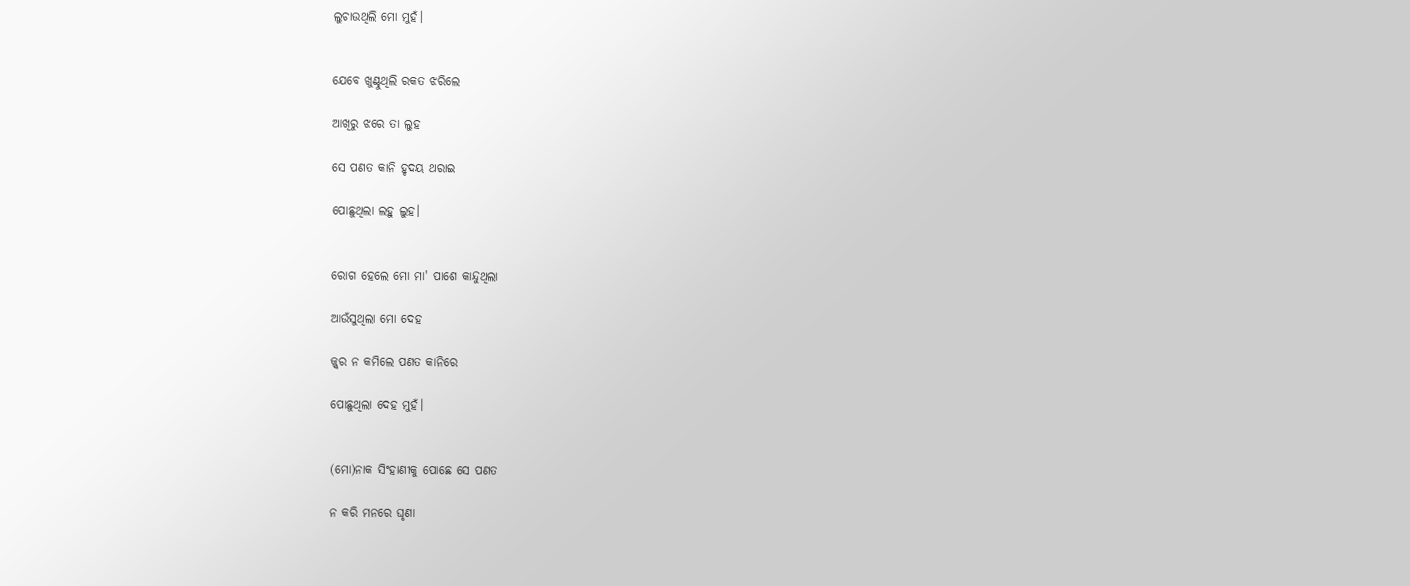ଲୁଚାଉଥିଲି ମୋ ମୁହଁ।


ଯେବେ ଖୁଣ୍ଟୁଥିଲି ରକତ ଝରିଲେ

ଆଖିରୁ ଝରେ ତା ଲୁହ

ସେ ପଣତ କାନି ହୃଦୟ ଥରାଇ

ପୋଛୁଥିଲା ଲହୁ ଲୁହ।


ରୋଗ ହେଲେ ମୋ ମା' ପାଶେ କାନ୍ଦୁଥିଲା

ଆଉଁସୁଥିଲା ମୋ ଦେହ

ଜ୍ଜ୍ଵର ନ କମିଲେ ପଣତ କାନିରେ

ପୋଛୁଥିଲା ଦେହ ମୁହଁ।


(ମୋ)ନାକ ସିଂହାଣୀକୁ ପୋଛେ ସେ ପଣତ

ନ କରି ମନରେ ଘୃଣା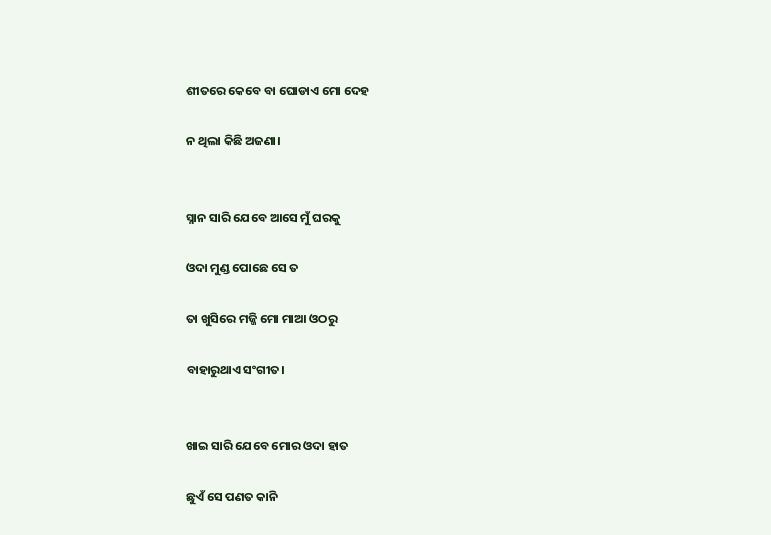ଶୀତରେ କେବେ ବା ଘୋଡାଏ ମୋ ଦେହ

ନ ଥିଲା କିଛି ଅଜଣା।


ସ୍ନାନ ସାରି ଯେବେ ଆସେ ମୁଁ ଘରକୁ

ଓଦା ମୁଣ୍ଡ ପୋଛେ ସେ ତ

ତା ଖୁସିରେ ମଜ୍ଜି ମୋ ମାଆ ଓଠରୁ

ବାହାରୁଥାଏ ସଂଗୀତ।


ଖାଇ ସାରି ଯେବେ ମୋର ଓଦା ହାତ

ଛୁଏଁ ସେ ପଣତ କାନି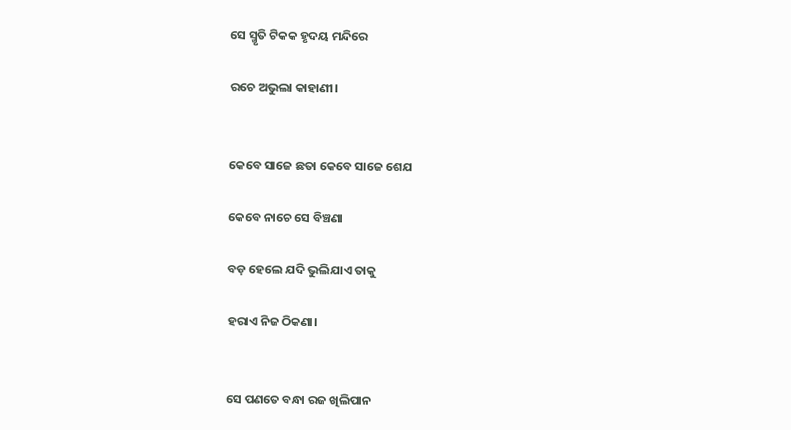ସେ ସ୍ମୃତି ଟିକକ ହୃଦୟ ମନ୍ଦିରେ

ରଚେ ଅଭୁଲା କାହାଣୀ।


କେବେ ସାଜେ ଛତା କେବେ ସାଜେ ଶେଯ

କେବେ ନାଚେ ସେ ବିଞ୍ଚଣା

ବଡ଼ ହେଲେ ଯଦି ଭୁଲିଯାଏ ତାକୁ

ହରାଏ ନିଜ ଠିକଣା।


ସେ ପଣତେ ବନ୍ଧା ରଜ ଖିଲିପାନ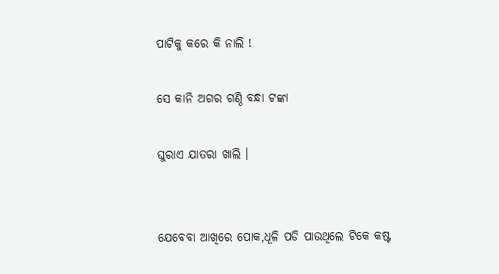ପାଟିକୁ କରେ କି ନାଲି !

ସେ କାନି ଅଗର ଗଣ୍ଠି ବନ୍ଧା ଟଙ୍କା

ଘୁରାଏ ଯାତରା ଖାଲି ।


ଯେବେବା ଆଖିରେ ପୋକ,ଧୂଳି ପଡି ପାଉଥିଲେ ଟିକେ କଷ୍ଟ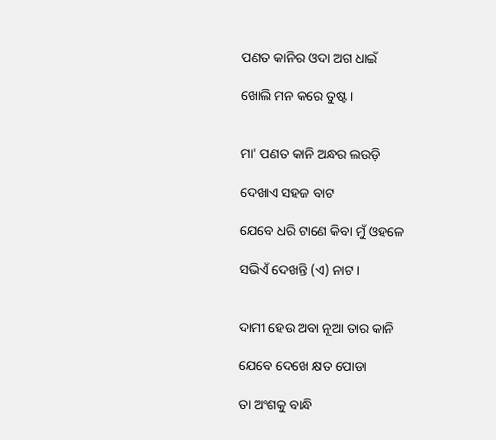ପଣତ କାନିର ଓଦା ଅଗ ଧାଇଁ

ଖୋଲି ମନ କରେ ତୁଷ୍ଟ।


ମା' ପଣତ କାନି ଅନ୍ଧର ଲଉଡ଼ି

ଦେଖାଏ ସହଜ ବାଟ

ଯେବେ ଧରି ଟାଣେ କିବା ମୁଁ ଓହଳେ

ସଭିଏଁ ଦେଖନ୍ତି (ଏ) ନାଟ।


ଦାମୀ ହେଉ ଅବା ନୂଆ ତାର କାନି

ଯେବେ ଦେଖେ କ୍ଷତ ପୋଡା

ତା ଅଂଶକୁ ବାନ୍ଧି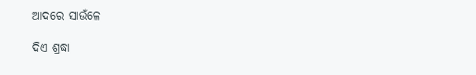ଆଦରେ ସାଉଁଳେ

ଦିଏ ଶ୍ରଦ୍ଧା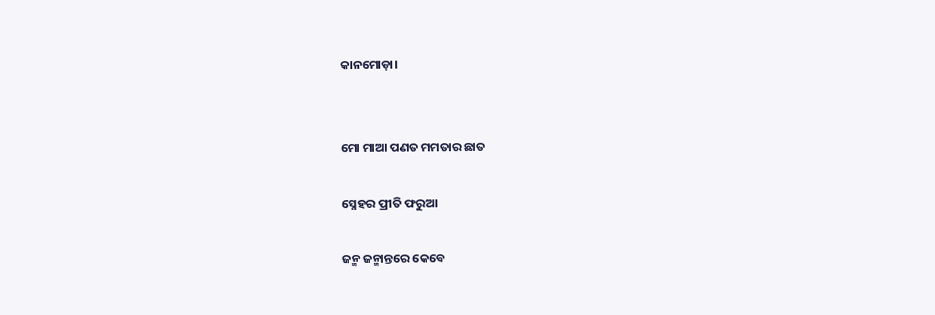କାନମୋଡ଼ା।


ମୋ ମାଆ ପଣତ ମମତାର ଛାତ

ସ୍ନେହର ପ୍ରୀତି ଫରୁଆ

ଜନ୍ମ ଜନ୍ମାନ୍ତରେ କେବେ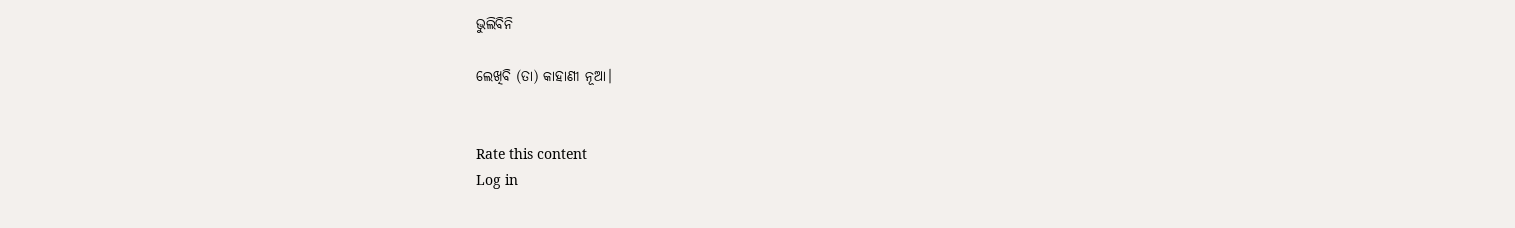ଭୁଲିବିନି

ଲେଖିବି (ତା) କାହାଣୀ ନୂଆ।


Rate this content
Log in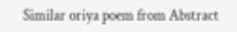Similar oriya poem from Abstract